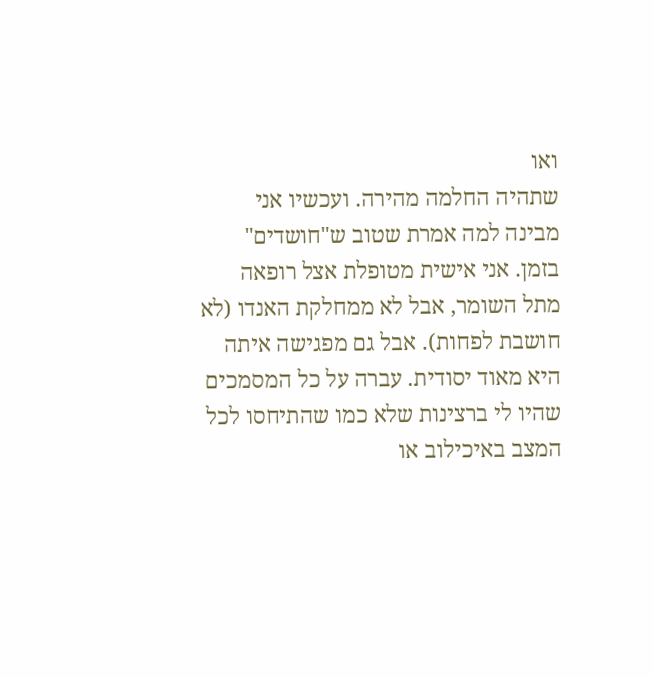ואו
שתהיה החלמה מהירה. ועכשיו אני מבינה למה אמרת שטוב ש"חושדים" בזמן. אני אישית מטופלת אצל רופאה מתל השומר, אבל לא ממחלקת האנדו (לא חושבת לפחות). אבל גם מפגישה איתה היא מאוד יסודית. עברה על כל המסמכים שהיו לי ברצינות שלא כמו שהתיחסו לכל המצב באיכילוב או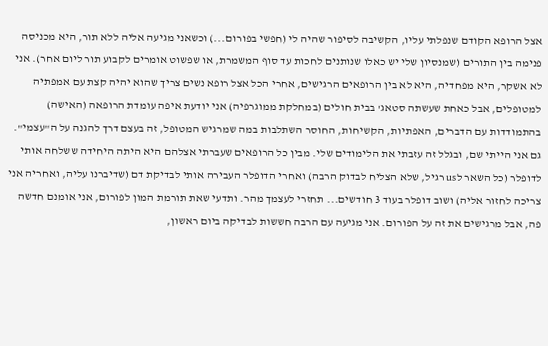אצל הרופא הקודם שנפלתי עליו, הקשיבה לסיפור שהיה לי (חפשי בפורום...) וכשאני מגיעה אליה ללא תור, היא מכניסה פנימה בין התורים (שמנסיון שלי יש כאלו שנותנים לחכות עד סוף המשמרת, או שפשוט אומרים לקבוע תור ליום אחר). אני לא אשקר, היא מפחדיה, היא לא בין הרופאים הרגישים, אחרי הכל אצל רופא נשים צריך שהוא יהיה קצת עם אמפתיה למטופלים, אבל כאחת שעשתה סטאג' בבית חולים (במחלקת ממוגרפיה) אני יודעת איפה עומדת הרופאה (האישה) בהתמודדות עם הדברים, האפתיות, הקשיחות, החוסר השתלבות במה שמרגיש המטופל, זה בעצם דרך להגנה על ה"עצמי". גם אני הייתי שם, ובגלל זה עזבתי את הלימודים שלי. מבין כל הרופאים שעברתי אצלהם היא היתה היחידה ששלחה אותי לדופלר (כל השאר לus רגיל, שלא הצליח לבדוק הרבה) ואחרי הדופלר העבירה אותי לבדיקת דם (שדיברנו עליה, ואחריה אני צריכה לחזור אליה) ושוב דופלר בעוד 3 חודשים... תחזרי לעצמך מהר. ותדעי שאת תורמת המון לפורום, אני אומנם חדשה פה, אבל מרגישים את זה על הפורום. אני מגיעה עם הרבה חששות לבדיקה ביום ראשון,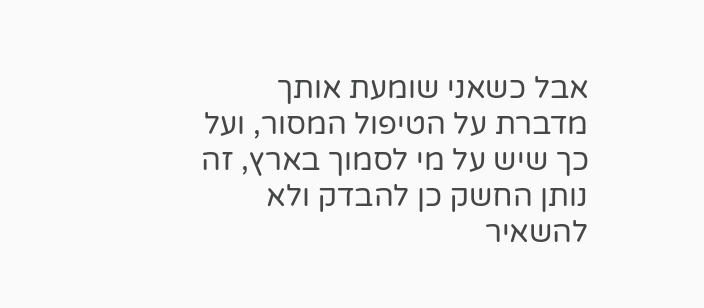אבל כשאני שומעת אותך מדברת על הטיפול המסור, ועל כך שיש על מי לסמוך בארץ, זה נותן החשק כן להבדק ולא להשאיר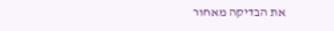את הבדיקה מאחור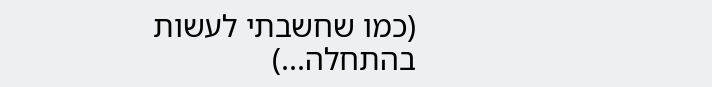(כמו שחשבתי לעשות בהתחלה...)